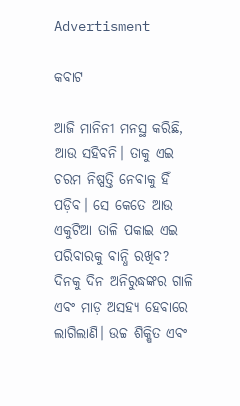Advertisment

କବାଟ

ଆଜି ମାନିନୀ ମନସ୍ଥ କରିଛି, ଆଉ ସହିବନି। ତାକୁ ଏଇ ଚରମ ନିଷ୍ପତ୍ତି ନେବାକୁ ହିଁ ପଡ଼ିବ। ସେ କେତେ ଆଉ ଏକୁଟିଆ ତାଳି ପକାଇ ଏଇ ପରିବାରକୁ ବାନ୍ଧି ରଖିବ? ଦିନକୁ ଦିନ ଅନିରୁଦ୍ଧଙ୍କର ଗାଳି ଏବଂ ମାଡ଼ ଅସହ୍ୟ ହେବାରେ ଲାଗିଲାଣି। ଉଚ୍ଚ ଶିକ୍ଷିତ ଏବଂ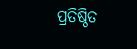ପ୍ରତିଷ୍ଠିତ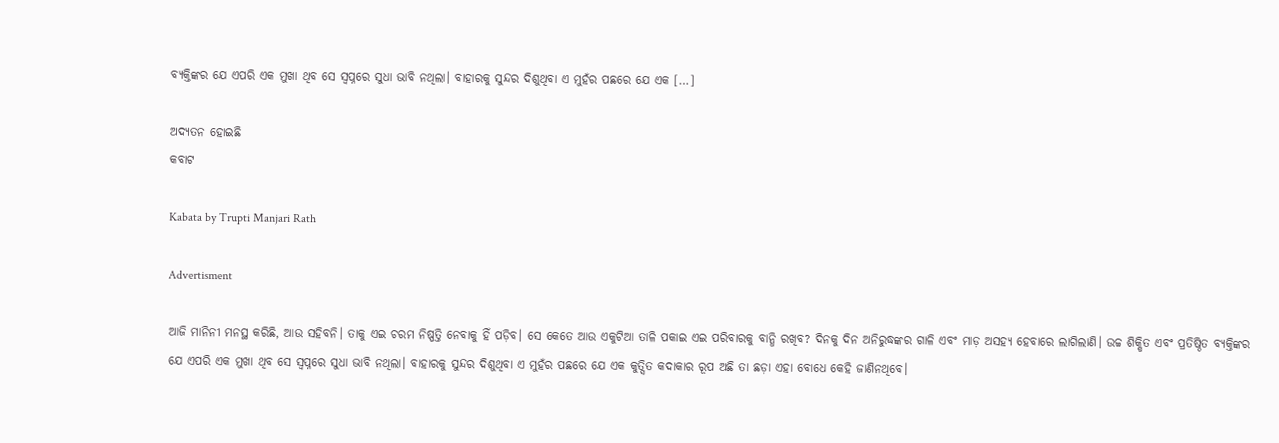ବ୍ୟକ୍ତିଙ୍କର ଯେ ଏପରି ଏକ ମୁଖା ଥିବ ସେ ସ୍ଵପ୍ନରେ ସୁଧା ଭାବି ନଥିଲା। ବାହାରକୁ ସୁନ୍ଦର ଦିଶୁଥିବା ଏ ମୁହଁର ପଛରେ ଯେ ଏକ […]

ଅଦ୍ୟତନ ହୋଇଛି
କବାଟ

Kabata by Trupti Manjari Rath

Advertisment

ଆଜି ମାନିନୀ ମନସ୍ଥ କରିଛି, ଆଉ ସହିବନି। ତାକୁ ଏଇ ଚରମ ନିଷ୍ପତ୍ତି ନେବାକୁ ହିଁ ପଡ଼ିବ। ସେ କେତେ ଆଉ ଏକୁଟିଆ ତାଳି ପକାଇ ଏଇ ପରିବାରକୁ ବାନ୍ଧି ରଖିବ? ଦିନକୁ ଦିନ ଅନିରୁଦ୍ଧଙ୍କର ଗାଳି ଏବଂ ମାଡ଼ ଅସହ୍ୟ ହେବାରେ ଲାଗିଲାଣି। ଉଚ୍ଚ ଶିକ୍ଷିତ ଏବଂ ପ୍ରତିଷ୍ଠିତ ବ୍ୟକ୍ତିଙ୍କର ଯେ ଏପରି ଏକ ମୁଖା ଥିବ ସେ ସ୍ଵପ୍ନରେ ସୁଧା ଭାବି ନଥିଲା। ବାହାରକୁ ସୁନ୍ଦର ଦିଶୁଥିବା ଏ ମୁହଁର ପଛରେ ଯେ ଏକ କୁତ୍ସିତ କଦାକାର ରୂପ ଅଛି ତା ଛଡ଼ା ଏହା ବୋଧେ କେହି ଜାଣିନଥିବେ।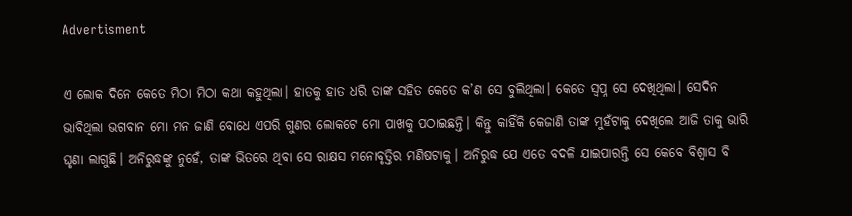Advertisment

ଏ ଲୋକ ଦିନେ କେତେ ମିଠା ମିଠା କଥା କହୁଥିଲା। ହାତକୁ ହାତ ଧରି ତାଙ୍କ ସହିତ କେତେ କ’ଣ ସେ ବୁଲିଥିଲା। କେତେ ସ୍ଵପ୍ନ ସେ ଦେଖିଥିଲା। ସେଦିନ ଭାବିଥିଲା ଭଗବାନ ମୋ ମନ ଜାଣି ବୋଧେ ଏପରି ଗୁଣର ଲୋକଟେ ମୋ ପାଖକୁ ପଠାଇଛନ୍ତି। କିନ୍ତୁ କାହିଁକି କେଜାଣି ତାଙ୍କ ମୁହଁଟାକୁ ଦେଖିଲେ ଆଜି ତାକୁ ଭାରି ଘୃଣା ଲାଗୁଛି। ଅନିରୁଦ୍ଧଙ୍କୁ ନୁହେଁ, ତାଙ୍କ ଭିତରେ ଥିବା ସେ ରାକ୍ଷସ ମନୋବୃତ୍ତିର ମଣିଷଟାକୁ। ଅନିରୁଦ୍ଧ ଯେ ଏତେ ବଦଳି ଯାଇପାରନ୍ତି ସେ କେବେ ବିଶ୍ଵାସ ବି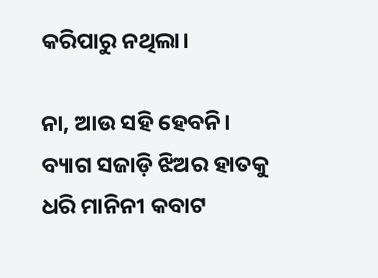କରିପାରୁ ନଥିଲା।

ନା, ଆଉ ସହି ହେବନି। ବ୍ୟାଗ ସଜାଡ଼ି ଝିଅର ହାତକୁ ଧରି ମାନିନୀ କବାଟ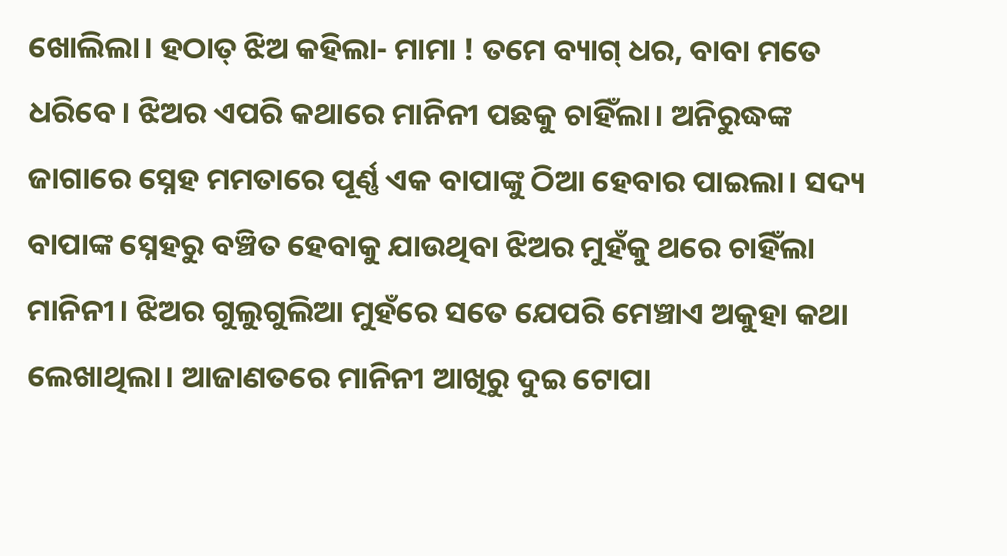ଖୋଲିଲା। ହଠାତ୍ ଝିଅ କହିଲା- ମାମା ! ତମେ ବ୍ୟାଗ୍‌ ଧର, ବାବା ମତେ ଧରିବେ। ଝିଅର ଏପରି କଥାରେ ମାନିନୀ ପଛକୁ ଚାହିଁଲା। ଅନିରୁଦ୍ଧଙ୍କ ଜାଗାରେ ସ୍ନେହ ମମତାରେ ପୂର୍ଣ୍ଣ ଏକ ବାପାଙ୍କୁ ଠିଆ ହେବାର ପାଇଲା। ସଦ୍ୟ ବାପାଙ୍କ ସ୍ନେହରୁ ବଞ୍ଚିତ ହେବାକୁ ଯାଉଥିବା ଝିଅର ମୁହଁକୁ ଥରେ ଚାହିଁଲା ମାନିନୀ। ଝିଅର ଗୁଲୁଗୁଲିଆ ମୁହଁରେ ସତେ ଯେପରି ମେଞ୍ଚାଏ ଅକୁହା କଥା ଲେଖାଥିଲା। ଆଜାଣତରେ ମାନିନୀ ଆଖିରୁ ଦୁଇ ଟୋପା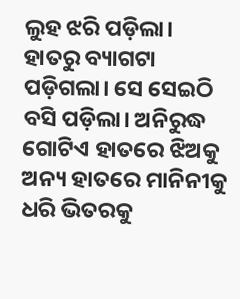ଲୁହ ଝରି ପଡ଼ିଲା। ହାତରୁ ବ୍ୟାଗଟା ପଡ଼ିଗଲା। ସେ ସେଇଠି ବସି ପଡ଼ିଲା। ଅନିରୁଦ୍ଧ ଗୋଟିଏ ହାତରେ ଝିଅକୁ ଅନ୍ୟ ହାତରେ ମାନିନୀକୁ ଧରି ଭିତରକୁ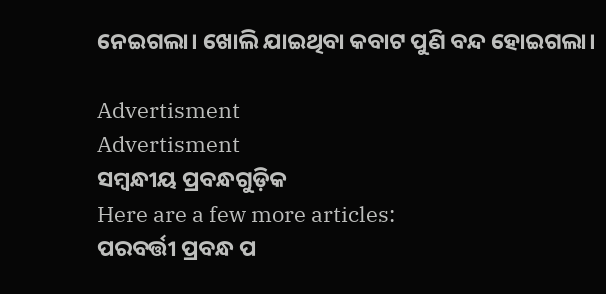ନେଇଗଲା। ଖୋଲି ଯାଇଥିବା କବାଟ ପୁଣି ବନ୍ଦ ହୋଇଗଲା।

Advertisment
Advertisment
ସମ୍ବନ୍ଧୀୟ ପ୍ରବନ୍ଧଗୁଡ଼ିକ
Here are a few more articles:
ପରବର୍ତ୍ତୀ ପ୍ରବନ୍ଧ ପ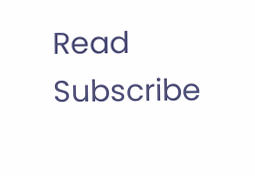Read
Subscribe